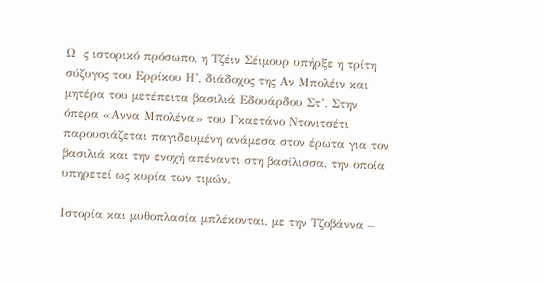Ω  ς ιστορικό πρόσωπο, η Τζέιν Σέιμουρ υπήρξε η τρίτη σύζυγος του Ερρίκου Η’, διάδοχος της Αν Μπολέιν και μητέρα του μετέπειτα βασιλιά Εδουάρδου Στ’. Στην όπερα «Αννα Μπολένα» του Γκαετάνο Ντονιτσέτι παρουσιάζεται παγιδευμένη ανάμεσα στον έρωτα για τον βασιλιά και την ενοχή απέναντι στη βασίλισσα, την οποία υπηρετεί ως κυρία των τιμών.

Ιστορία και μυθοπλασία μπλέκονται, με την Τζοβάννα –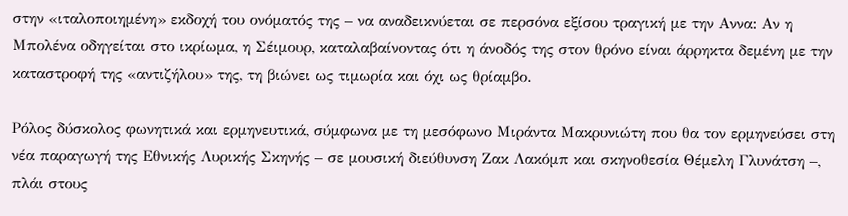στην «ιταλοποιημένη» εκδοχή του ονόματός της – να αναδεικνύεται σε περσόνα εξίσου τραγική με την Αννα: Αν η Μπολένα οδηγείται στο ικρίωμα, η Σέιμουρ, καταλαβαίνοντας ότι η άνοδός της στον θρόνο είναι άρρηκτα δεμένη με την καταστροφή της «αντιζήλου» της, τη βιώνει ως τιμωρία και όχι ως θρίαμβο.

Ρόλος δύσκολος φωνητικά και ερμηνευτικά, σύμφωνα με τη μεσόφωνο Μιράντα Μακρυνιώτη που θα τον ερμηνεύσει στη νέα παραγωγή της Εθνικής Λυρικής Σκηνής – σε μουσική διεύθυνση Ζακ Λακόμπ και σκηνοθεσία Θέμελη Γλυνάτση –, πλάι στους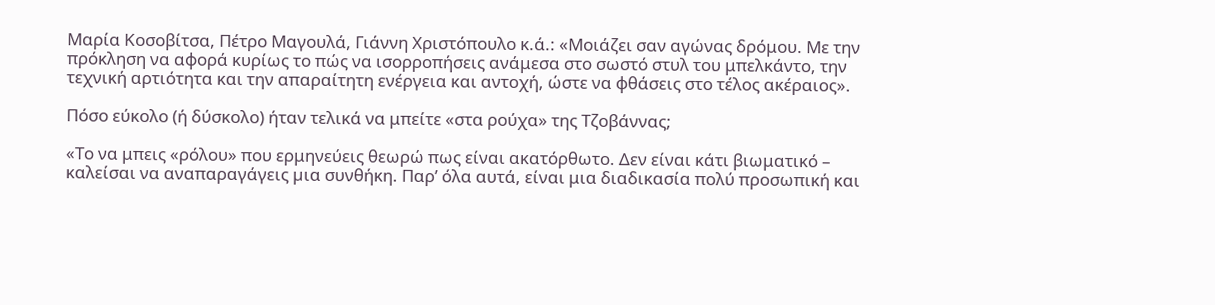Μαρία Κοσοβίτσα, Πέτρο Μαγουλά, Γιάννη Χριστόπουλο κ.ά.: «Μοιάζει σαν αγώνας δρόμου. Με την πρόκληση να αφορά κυρίως το πώς να ισορροπήσεις ανάμεσα στο σωστό στυλ του μπελκάντο, την τεχνική αρτιότητα και την απαραίτητη ενέργεια και αντοχή, ώστε να φθάσεις στο τέλος ακέραιος».

Πόσο εύκολο (ή δύσκολο) ήταν τελικά να μπείτε «στα ρούχα» της Τζοβάννας;

«Το να μπεις «ρόλου» που ερμηνεύεις θεωρώ πως είναι ακατόρθωτο. Δεν είναι κάτι βιωματικό – καλείσαι να αναπαραγάγεις µια συνθήκη. Παρ’ όλα αυτά, είναι μια διαδικασία πολύ προσωπική και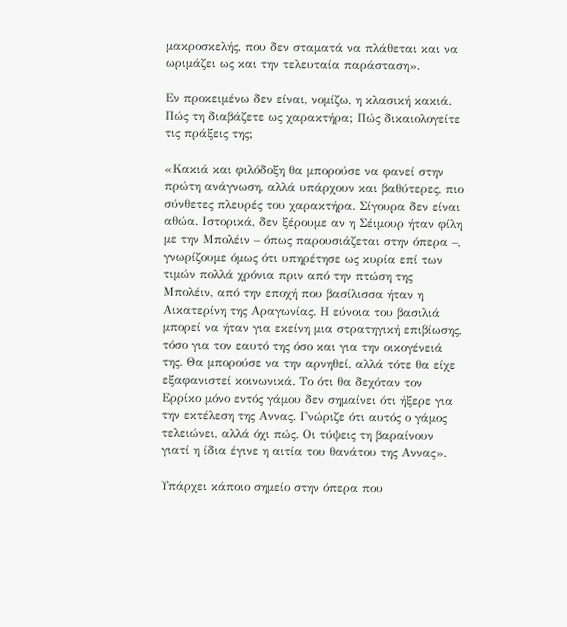μακροσκελής, που δεν σταματά να πλάθεται και να ωριμάζει ως και την τελευταία παράσταση».

Εν προκειμένω δεν είναι, νομίζω, η κλασική κακιά. Πώς τη διαβάζετε ως χαρακτήρα; Πώς δικαιολογείτε τις πράξεις της;

«Κακιά και φιλόδοξη θα μπορούσε να φανεί στην πρώτη ανάγνωση, αλλά υπάρχουν και βαθύτερες, πιο σύνθετες πλευρές του χαρακτήρα. Σίγουρα δεν είναι αθώα. Ιστορικά, δεν ξέρουμε αν η Σέιμουρ ήταν φίλη με την Μπολέιν – όπως παρουσιάζεται στην όπερα –, γνωρίζουμε όμως ότι υπηρέτησε ως κυρία επί των τιμών πολλά χρόνια πριν από την πτώση της Μπολέιν, από την εποχή που βασίλισσα ήταν η Αικατερίνη της Αραγωνίας. Η εύνοια του βασιλιά μπορεί να ήταν για εκείνη μια στρατηγική επιβίωσης, τόσο για τον εαυτό της όσο και για την οικογένειά της. Θα μπορούσε να την αρνηθεί, αλλά τότε θα είχε εξαφανιστεί κοινωνικά. Το ότι θα δεχόταν τον Ερρίκο μόνο εντός γάμου δεν σημαίνει ότι ήξερε για την εκτέλεση της Αννας. Γνώριζε ότι αυτός ο γάμος τελειώνει, αλλά όχι πώς. Οι τύψεις τη βαραίνουν γιατί η ίδια έγινε η αιτία του θανάτου της Αννας».

Υπάρχει κάποιο σημείο στην όπερα που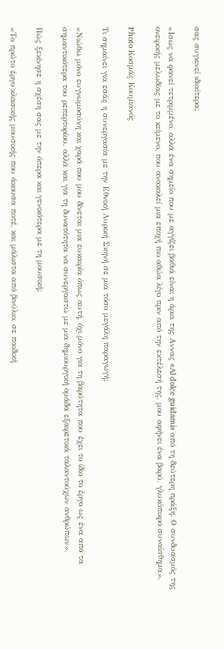σας συγκινεί ιδιαίτερα;

«Ισως να φανεί τετριμμένο, αλλά ένα σημείο που με αγγίζει βαθιά είναι η άρια της Αννας «Al dolce guidami» από τη δεύτερη πράξη. Ο συνδυασμός της ονειρικής μελωδίας με το κείμενο, που ανακαλεί μια εποχή πιο αθώα λίγο πριν από την εκτέλεσή της, μου αφήνει ένα βαρύ, γλυκόπικρο συναίσθημα».

Photo Κοσμάς Κουμιανός

Τι σημαίνει για εσάς η συνεργασία με την Εθνική Λυρική Σκηνή σε μια τόσο μεγάλη παραγωγή;

«Νιώθω μόνο ευγνωμοσύνη και χαρά που μου δίνεται μια ευκαιρία όπως αυτή, όχι μόνο για τη βαρύτητα που έχει το ίδιο το έργο ως ένα από τα σημαντικότερα του ρεπερτορίου, αλλά και για τη δυνατότητα να συνεργαστώ με μια δημιουργική ομάδα εξαιρετικά ταλαντούχων ανθρώπων».

Πώς ξεκίνησε η σχέση σας με την όπερα και γενικότερα με τη μουσική;

«Το πρώτο έργο κλασικής μουσικής που άκουσα ποτέ, και μάλιστα από βινύλιο, σε παιδική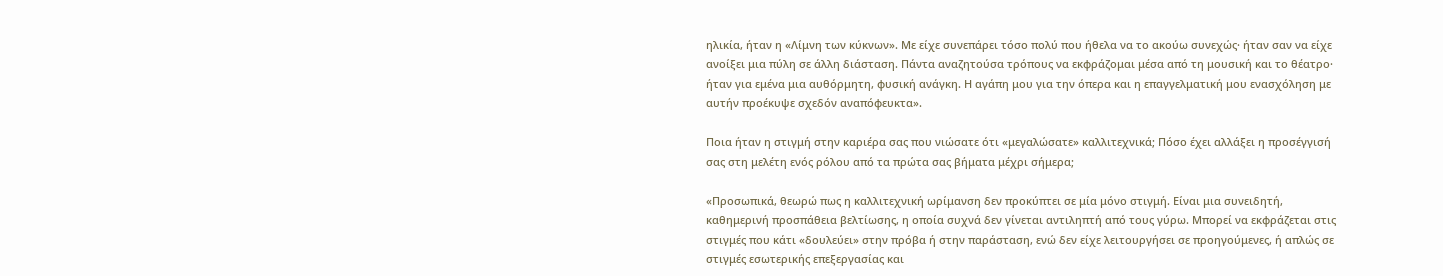ηλικία, ήταν η «Λίμνη των κύκνων». Με είχε συνεπάρει τόσο πολύ που ήθελα να το ακούω συνεχώς· ήταν σαν να είχε ανοίξει μια πύλη σε άλλη διάσταση. Πάντα αναζητούσα τρόπους να εκφράζομαι μέσα από τη μουσική και το θέατρο· ήταν για εμένα μια αυθόρμητη, φυσική ανάγκη. Η αγάπη μου για την όπερα και η επαγγελματική μου ενασχόληση με αυτήν προέκυψε σχεδόν αναπόφευκτα».

Ποια ήταν η στιγμή στην καριέρα σας που νιώσατε ότι «μεγαλώσατε» καλλιτεχνικά; Πόσο έχει αλλάξει η προσέγγισή σας στη μελέτη ενός ρόλου από τα πρώτα σας βήματα μέχρι σήμερα;

«Προσωπικά, θεωρώ πως η καλλιτεχνική ωρίμανση δεν προκύπτει σε μία μόνο στιγμή. Είναι μια συνειδητή, καθημερινή προσπάθεια βελτίωσης, η οποία συχνά δεν γίνεται αντιληπτή από τους γύρω. Μπορεί να εκφράζεται στις στιγμές που κάτι «δουλεύει» στην πρόβα ή στην παράσταση, ενώ δεν είχε λειτουργήσει σε προηγούμενες, ή απλώς σε στιγμές εσωτερικής επεξεργασίας και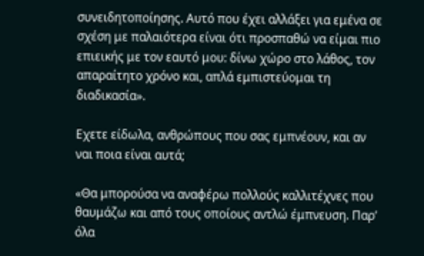συνειδητοποίησης. Αυτό που έχει αλλάξει για εμένα σε σχέση με παλαιότερα είναι ότι προσπαθώ να είμαι πιο επιεικής με τον εαυτό μου: δίνω χώρο στο λάθος, τον απαραίτητο χρόνο και, απλά εμπιστεύομαι τη διαδικασία».

Εχετε είδωλα, ανθρώπους που σας εμπνέουν, και αν ναι ποια είναι αυτά;

«Θα μπορούσα να αναφέρω πολλούς καλλιτέχνες που θαυμάζω και από τους οποίους αντλώ έμπνευση. Παρ’ όλα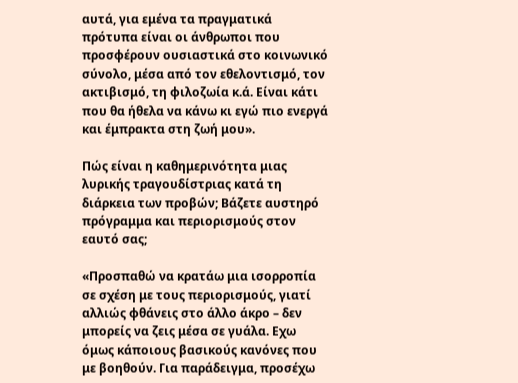αυτά, για εμένα τα πραγματικά πρότυπα είναι οι άνθρωποι που προσφέρουν ουσιαστικά στο κοινωνικό σύνολο, μέσα από τον εθελοντισμό, τον ακτιβισμό, τη φιλοζωία κ.ά. Είναι κάτι που θα ήθελα να κάνω κι εγώ πιο ενεργά και έμπρακτα στη ζωή μου».

Πώς είναι η καθημερινότητα μιας λυρικής τραγουδίστριας κατά τη διάρκεια των προβών; Βάζετε αυστηρό πρόγραμμα και περιορισμούς στον εαυτό σας;

«Προσπαθώ να κρατάω μια ισορροπία σε σχέση με τους περιορισμούς, γιατί αλλιώς φθάνεις στο άλλο άκρο – δεν μπορείς να ζεις μέσα σε γυάλα. Εχω όμως κάποιους βασικούς κανόνες που με βοηθούν. Για παράδειγμα, προσέχω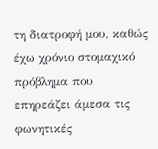τη διατροφή μου, καθώς έχω χρόνιο στομαχικό πρόβλημα που επηρεάζει άμεσα τις φωνητικές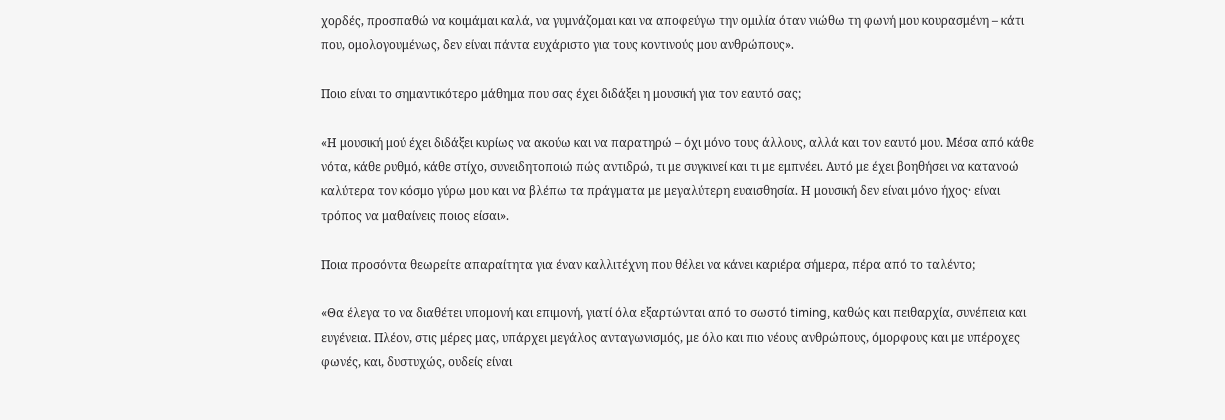χορδές, προσπαθώ να κοιμάμαι καλά, να γυμνάζομαι και να αποφεύγω την ομιλία όταν νιώθω τη φωνή μου κουρασμένη – κάτι που, ομολογουμένως, δεν είναι πάντα ευχάριστο για τους κοντινούς μου ανθρώπους».

Ποιο είναι το σημαντικότερο μάθημα που σας έχει διδάξει η μουσική για τον εαυτό σας;

«Η μουσική μού έχει διδάξει κυρίως να ακούω και να παρατηρώ – όχι μόνο τους άλλους, αλλά και τον εαυτό μου. Μέσα από κάθε νότα, κάθε ρυθμό, κάθε στίχο, συνειδητοποιώ πώς αντιδρώ, τι με συγκινεί και τι με εμπνέει. Αυτό με έχει βοηθήσει να κατανοώ καλύτερα τον κόσμο γύρω μου και να βλέπω τα πράγματα με μεγαλύτερη ευαισθησία. Η μουσική δεν είναι μόνο ήχος· είναι τρόπος να μαθαίνεις ποιος είσαι».

Ποια προσόντα θεωρείτε απαραίτητα για έναν καλλιτέχνη που θέλει να κάνει καριέρα σήμερα, πέρα από το ταλέντο;

«Θα έλεγα το να διαθέτει υπομονή και επιμονή, γιατί όλα εξαρτώνται από το σωστό timing, καθώς και πειθαρχία, συνέπεια και ευγένεια. Πλέον, στις μέρες μας, υπάρχει μεγάλος ανταγωνισμός, με όλο και πιο νέους ανθρώπους, όμορφους και με υπέροχες φωνές, και, δυστυχώς, ουδείς είναι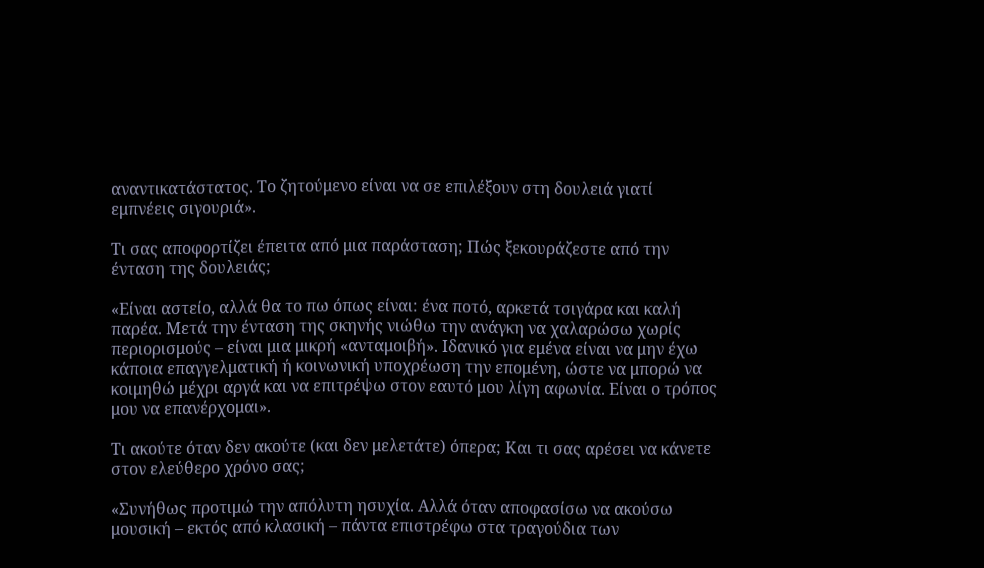αναντικατάστατος. Το ζητούμενο είναι να σε επιλέξουν στη δουλειά γιατί εμπνέεις σιγουριά».

Τι σας αποφορτίζει έπειτα από μια παράσταση; Πώς ξεκουράζεστε από την ένταση της δουλειάς;

«Είναι αστείο, αλλά θα το πω όπως είναι: ένα ποτό, αρκετά τσιγάρα και καλή παρέα. Μετά την ένταση της σκηνής νιώθω την ανάγκη να χαλαρώσω χωρίς περιορισμούς – είναι μια μικρή «ανταμοιβή». Ιδανικό για εμένα είναι να μην έχω κάποια επαγγελματική ή κοινωνική υποχρέωση την επομένη, ώστε να μπορώ να κοιμηθώ μέχρι αργά και να επιτρέψω στον εαυτό μου λίγη αφωνία. Είναι ο τρόπος μου να επανέρχομαι».

Τι ακούτε όταν δεν ακούτε (και δεν μελετάτε) όπερα; Και τι σας αρέσει να κάνετε στον ελεύθερο χρόνο σας;

«Συνήθως προτιμώ την απόλυτη ησυχία. Αλλά όταν αποφασίσω να ακούσω μουσική – εκτός από κλασική – πάντα επιστρέφω στα τραγούδια των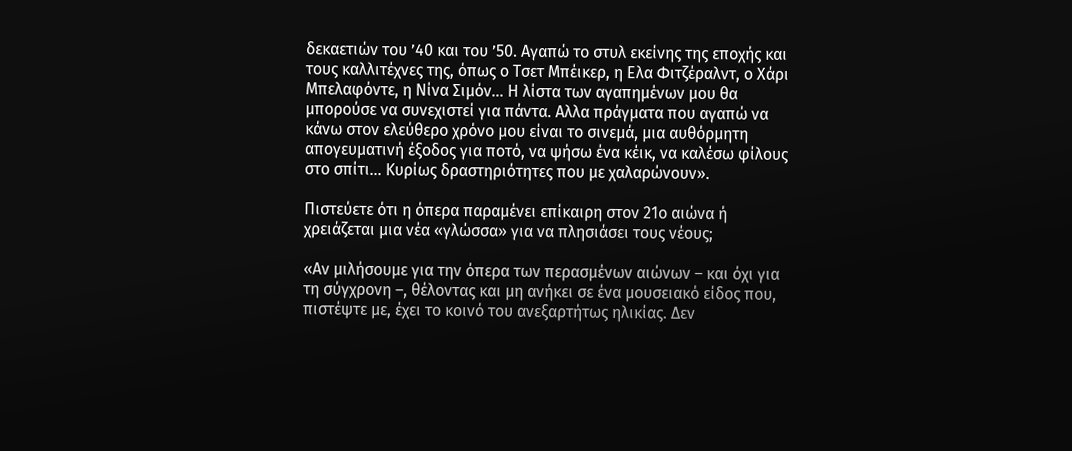δεκαετιών του ’40 και του ’50. Αγαπώ το στυλ εκείνης της εποχής και τους καλλιτέχνες της, όπως ο Τσετ Μπέικερ, η Ελα Φιτζέραλντ, ο Χάρι Μπελαφόντε, η Νίνα Σιμόν… Η λίστα των αγαπημένων μου θα μπορούσε να συνεχιστεί για πάντα. Αλλα πράγματα που αγαπώ να κάνω στον ελεύθερο χρόνο μου είναι το σινεμά, μια αυθόρμητη απογευματινή έξοδος για ποτό, να ψήσω ένα κέικ, να καλέσω φίλους στο σπίτι… Κυρίως δραστηριότητες που με χαλαρώνουν».

Πιστεύετε ότι η όπερα παραμένει επίκαιρη στον 21ο αιώνα ή χρειάζεται μια νέα «γλώσσα» για να πλησιάσει τους νέους;

«Αν μιλήσουμε για την όπερα των περασμένων αιώνων – και όχι για τη σύγχρονη –, θέλοντας και μη ανήκει σε ένα μουσειακό είδος που, πιστέψτε με, έχει το κοινό του ανεξαρτήτως ηλικίας. Δεν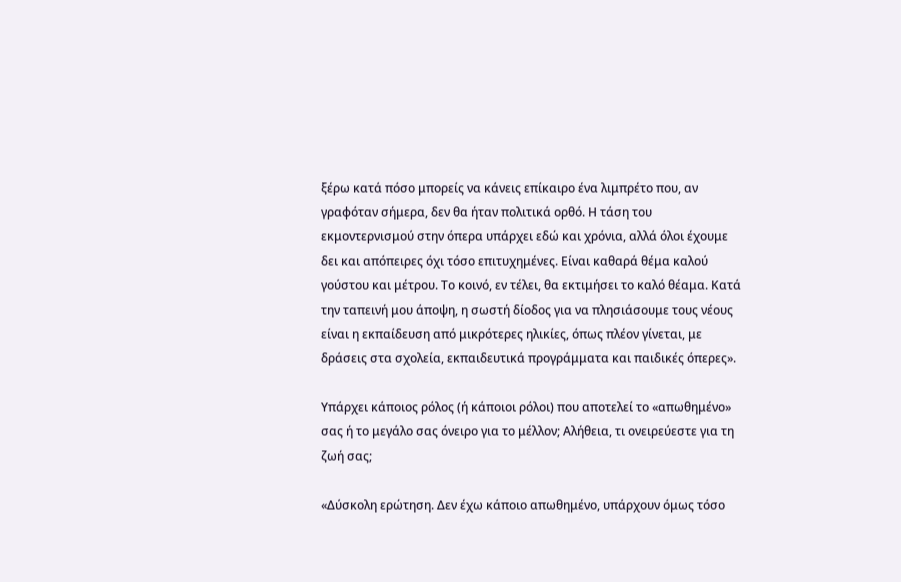ξέρω κατά πόσο μπορείς να κάνεις επίκαιρο ένα λιμπρέτο που, αν γραφόταν σήμερα, δεν θα ήταν πολιτικά ορθό. Η τάση του εκμοντερνισμού στην όπερα υπάρχει εδώ και χρόνια, αλλά όλοι έχουμε δει και απόπειρες όχι τόσο επιτυχημένες. Είναι καθαρά θέμα καλού γούστου και μέτρου. Το κοινό, εν τέλει, θα εκτιμήσει το καλό θέαμα. Κατά την ταπεινή μου άποψη, η σωστή δίοδος για να πλησιάσουμε τους νέους είναι η εκπαίδευση από μικρότερες ηλικίες, όπως πλέον γίνεται, με δράσεις στα σχολεία, εκπαιδευτικά προγράμματα και παιδικές όπερες».

Υπάρχει κάποιος ρόλος (ή κάποιοι ρόλοι) που αποτελεί το «απωθημένο» σας ή το μεγάλο σας όνειρο για το μέλλον; Αλήθεια, τι ονειρεύεστε για τη ζωή σας;

«Δύσκολη ερώτηση. Δεν έχω κάποιο απωθημένο, υπάρχουν όμως τόσο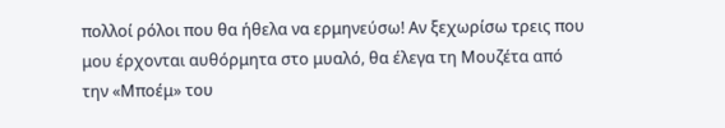πολλοί ρόλοι που θα ήθελα να ερμηνεύσω! Αν ξεχωρίσω τρεις που μου έρχονται αυθόρμητα στο μυαλό, θα έλεγα τη Μουζέτα από την «Μποέμ» του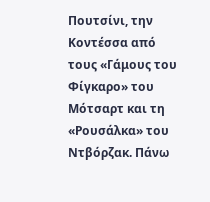Πουτσίνι, την Κοντέσσα από τους «Γάμους του Φίγκαρο» του Μότσαρτ και τη «Ρουσάλκα» του Ντβόρζακ. Πάνω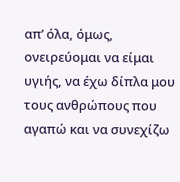απ’ όλα, όμως, ονειρεύομαι να είμαι υγιής, να έχω δίπλα μου τους ανθρώπους που αγαπώ και να συνεχίζω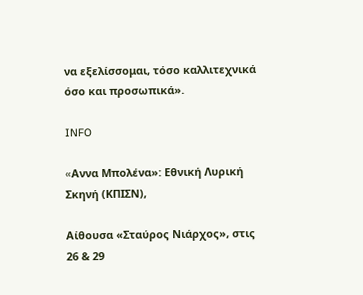να εξελίσσομαι, τόσο καλλιτεχνικά όσο και προσωπικά».

INFO

«Aννα Μπολένα»: Εθνική Λυρική Σκηνή (ΚΠΙΣΝ),

Αίθουσα «Σταύρος Νιάρχος», στις 26 & 29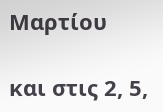Μαρτίου

και στις 2, 5,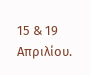15 & 19 Απριλίου.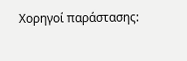Χορηγοί παράστασης: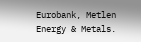Eurobank, Metlen Energy & Metals.